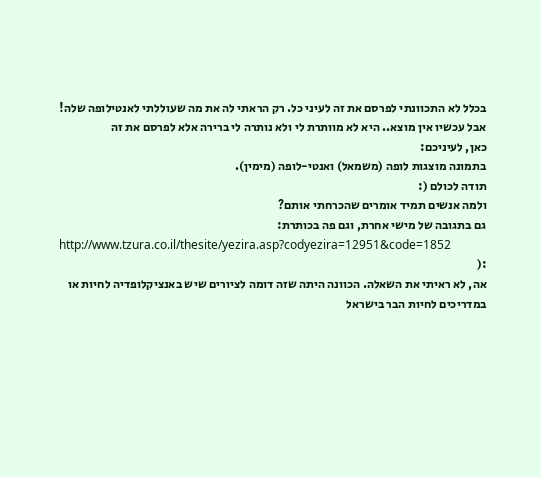בכלל לא התכוונתי לפרסם את זה לעיני כל. רק הראתי לה את מה שעוללתי לאנטילופה שלה! אבל עכשיו אין מוצא.. היא לא מוותרת לי ולא נותרה לי ברירה אלא לפרסם את זה
כאן, לעיניכם:
בתמונה מוצגות לופה (משמאל) ואנטי-לופה (מימין).
תודה לכולם (:
ולמה אנשים תמיד אומרים שהכרחתי אותם?
גם בתגובה של מישי אחרת, וגם פה בכותרת:
http://www.tzura.co.il/thesite/yezira.asp?codyezira=12951&code=1852
:(
אה, לא ראיתי את השאלה. הכוונה היתה שזה דומה לציורים שיש באנציקלופדיה לחיות או במדריכים לחיות הבר בישראל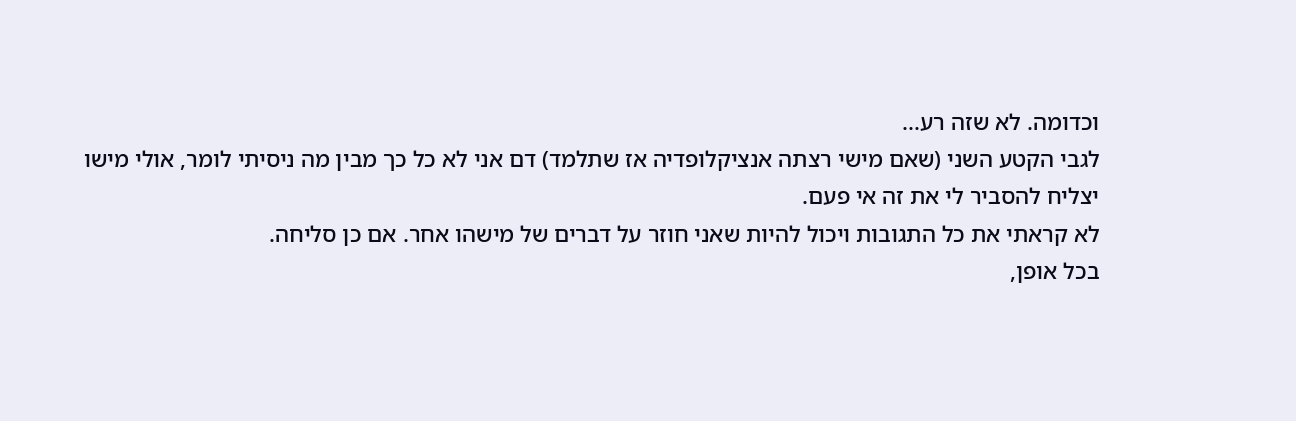וכדומה. לא שזה רע...
לגבי הקטע השני (שאם מישי רצתה אנציקלופדיה אז שתלמד) דם אני לא כל כך מבין מה ניסיתי לומר, אולי מישו יצליח להסביר לי את זה אי פעם.
לא קראתי את כל התגובות ויכול להיות שאני חוזר על דברים של מישהו אחר. אם כן סליחה.
בכל אופן,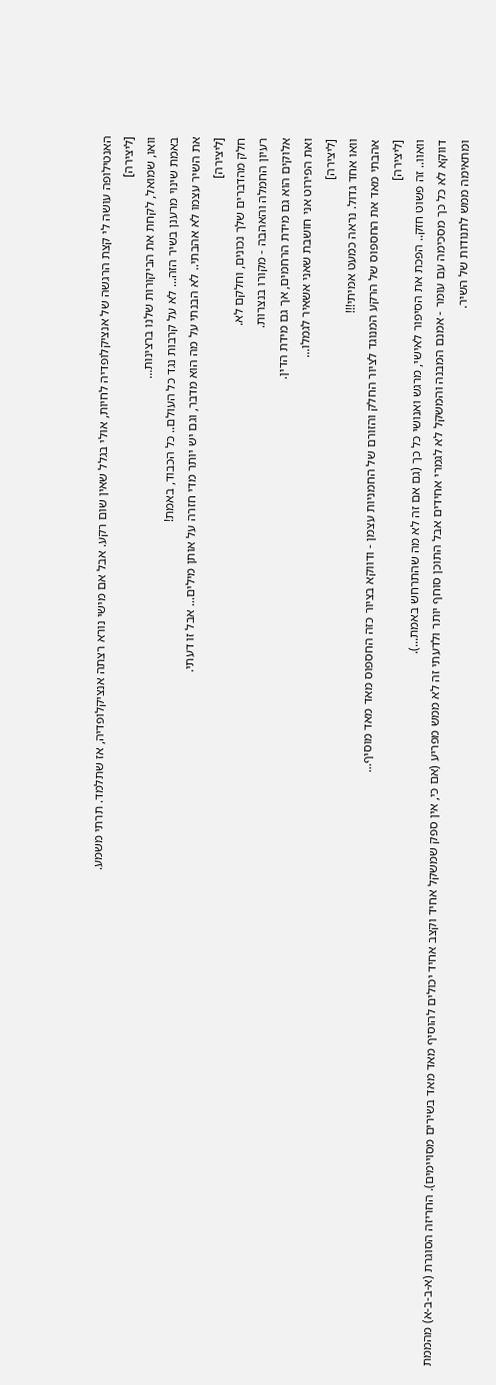האנטילופה עושה לי קצת הרגשה של אנציקלופדיה לחיות, אולי בגלל שאין שום רקע. אבל אם מישי נורא רצתה אנציקלופדיה, אז שתלמד. תרתי משמע.
[ליצירה]
וואו, שמואל, לקחת את הביקורות שלנו ברצינות...
באמת שינוי מרענן בשיר הזה... לא על קרבות נגד כל העולם.. כל הכבוד, באמת!
את השיר עצמו לא אהבתי.. לא הבנתי על מה הוא מדבר, וגם יש יותר מדי חזרה על אותן מילים... אבל זו דעתי.
[ליצירה]
חלק מהדברים שלך נכונים, וחלקם לא.
רעיון החמלה והאהבה - מקורו בנצרות.
אלוקים הוא גם מידת הרחמים, אך גם מידת הדין.
ואת הפירוט אני חושבת שאני אשאיר לגמלו...
[ליצירה]
וואו אחד גדול. נראה כמעט אמיתי!!!
אהבתי מאד את החספוס של הרקע המנוגד לציור החלק והזורם של החמניות עצמן - ודווקא בציור כזה החספוס מאד מאד מוסיף...
[ליצירה]
וואוו.. זה פשוט חזק.. הפכת את הסיפור לאישי, מרגש ואנושי כל כך (גם אם זה לא מה שהתרחש באמת...).
דווקא לא כל כך מסכימה עם עומר - אמנם המבנה והמשקל לא לגמרי אחידים אבל התוכן סוחף יותר ולדעתי זה לא ממש מפריע (אם כי, אין ספק שמשקל אחיד וקצב אחיד יכולים להוסיף מאד מאד בשירים מסויימים). החריזה הסוגרת (א-ב-ב-א) מהממת ומתאימה ממש לתנודות של השיר.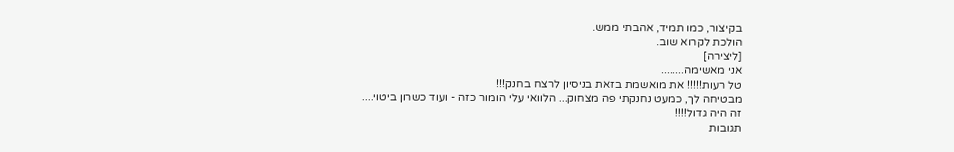בקיצור, כמו תמיד, אהבתי ממש.
הולכת לקרוא שוב.
[ליצירה]
אני מאשימה........
טל רעות!!!!! את מואשמת בזאת בניסיון לרצח בחנק!!!
מבטיחה לך, כמעט נחנקתי פה מצחוק... הלוואי עלי הומור כזה - ועוד כשרון ביטוי....
זה היה גדול!!!!
תגובות